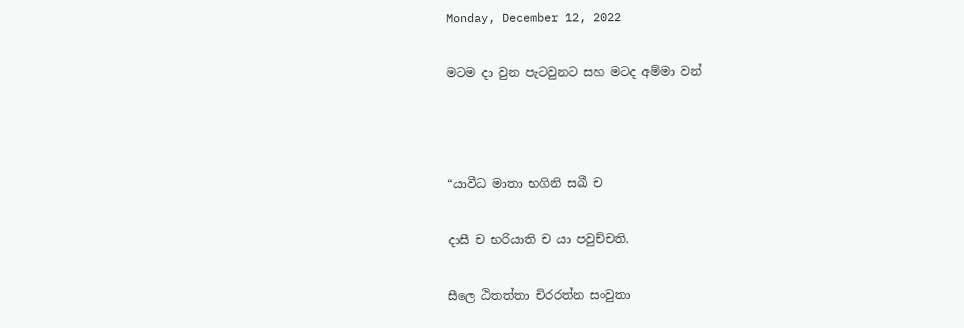Monday, December 12, 2022

මටම දා වුන පැටවුනට සහ මටද අම්මා වන්



“යාවීධ මාතා භගිනි සඛී ච

දාසී ච භරියාති ච යා පවුච්චති.

සීලෙ ඨිතත්තා චිරරත්න සංවුතා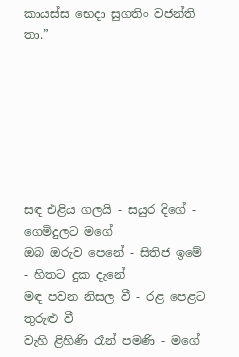කායස්ස භෙදා සුගතිං වජන්ති තා.”







සඳ එළිය ගලයි - සයුර දිගේ - ගෙමිදුලට මගේ
ඔබ ඔරුව පෙනේ - සිතිජ ඉමේ - හිතට දුක දැනේ
මඳ පවන නිසල වී - රළ පෙළට තුරුළු වී
වැහි ළිහිණි රෑන් පමණි - මගේ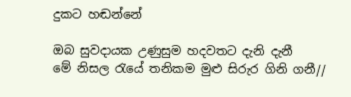දුකට හඬන්නේ

ඔබ සුවදායක උණුසුම හදවතට දැනි දැනී
මේ නිසල රැයේ තනිකම මුළු සිරුර ගිනි ගනී//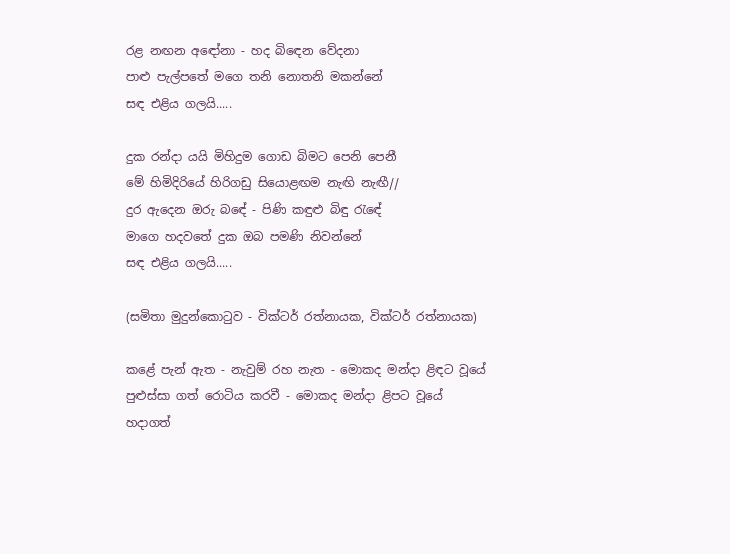රළ නඟන අඳෝනා - හද බිඳෙන වේදනා
පාළු පැල්පතේ මගෙ තනි නොතනි මකන්නේ
සඳ එළිය ගලයි.....

දුක රන්දා යයි මිහිදුම ගොඩ බිමට පෙනි පෙනී
මේ හිමිදිරියේ හිරිගඩු සියොළඟම නැඟි නැඟී//
දුර ඇදෙන ඔරු බඳේ - පිණි කඳුළු බිඳු රැඳේ
මාගෙ හදවතේ දුක ඔබ පමණි නිවන්නේ
සඳ එළිය ගලයි.....

(සමිතා මුදුන්කොටුව - වික්ටර් රත්නායක, වික්ටර් රත්නායක)

කළේ පැන් ඇත - නැවුම් රහ නැත - මොකද මන්දා ළිඳට වූයේ
පුළුස්සා ගත් රොටිය කරවී - මොකද මන්දා ළිපට වූයේ
හදාගත්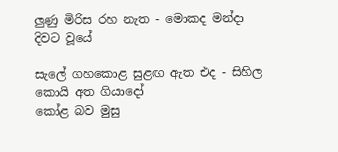ලුණු මිරිස රහ නැත - මොකද මන්දා දිවට වූයේ

සැලේ ගහකොළ සුළඟ ඇත එද - සිහිල කොයි අත ගියාදෝ
කෝළ බව මුසු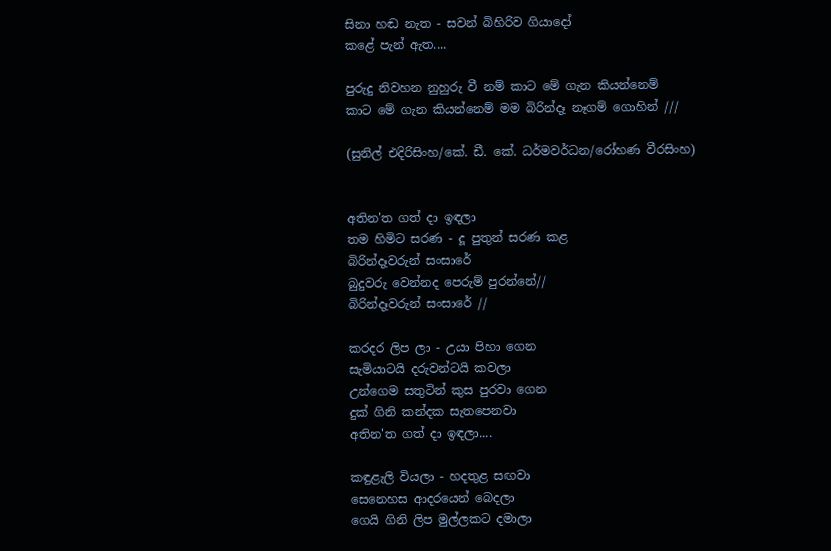සිනා හඬ නැත - සවන් බිහිරිව ගියාදෝ
කළේ පැන් ඇත....

පුරුදු නිවහන නුහුරු වී නම් කාට මේ ගැන කියන්නෙම්
කාට මේ ගැන කියන්නෙම් මම බිරින්දෑ නෑගම් ගොහින් ///

(සුනිල් එදිරිසිංහ/කේ. ඩී. කේ. ධර්මවර්ධන/රෝහණ වීරසිංහ)


අතින'ත ගත් දා ඉඳලා
තම හිමිට සරණ - දූ පුතුන් සරණ කළ
බිරින්දෑවරුන් සංසාරේ
බුදුවරු වෙන්නද පෙරුම් පුරන්නේ//
බිරින්දෑවරුන් සංසාරේ //

කරදර ලිප ලා - උයා පිහා ගෙන
සැමියාටයි දරුවන්ටයි කවලා
උන්ගෙම සතුටින් කුස පුරවා ගෙන
දුක් ගිනි කන්දක සැතපෙනවා
අතින'ත ගත් දා ඉඳලා....

කඳුළැලි වියලා - හදතුළ සඟවා
සෙනෙහස ආදරයෙන් බෙදලා
ගෙයි ගිනි ලිප මුල්ලකට දමාලා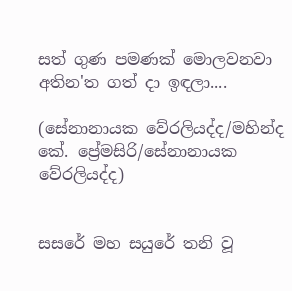සත් ගුණ පමණක් මොලවනවා
අතින'ත ගත් දා ඉඳලා....

(සේනානායක වේරලියද්ද/මහින්ද කේ. ප්‍රේමසිරි/සේනානායක වේරලියද්ද)


සසරේ මහ සයුරේ තනි වූ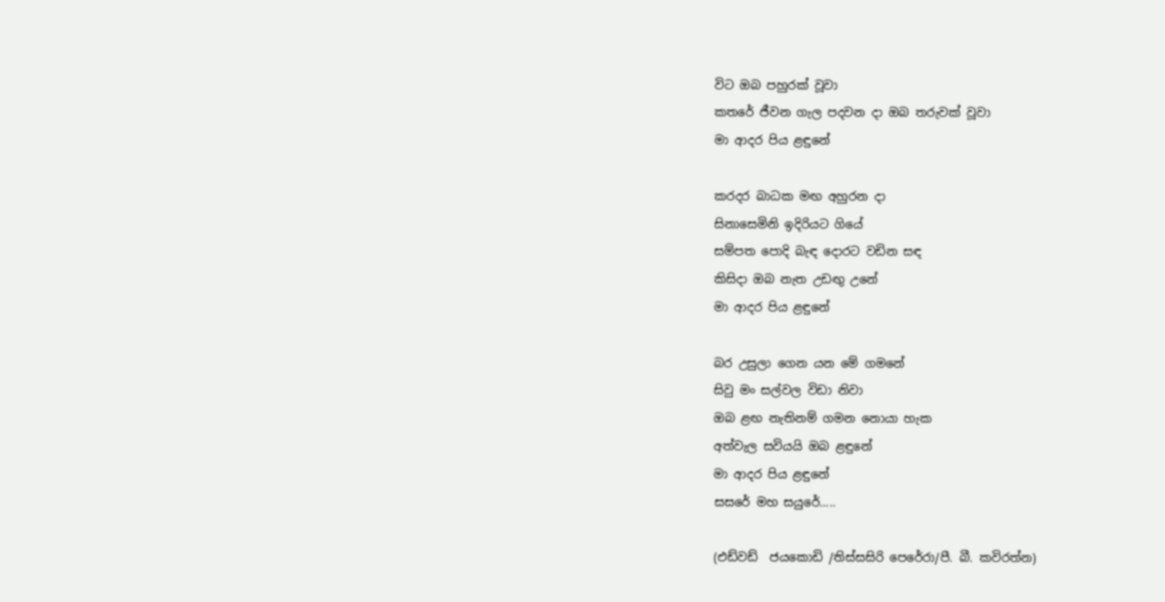විට ඔබ පහුරක් වූවා
කතරේ ජීවන ගැල පදවන දා ඔබ තරුවක් වූවා
මා ආදර පිය ළඳුනේ

කරදර බාධක මඟ අහුරන දා
සිනාසෙමිනි ඉදිරියට ගියේ
සම්පත පොදි බැඳ දොරට වඩින සඳ
කිසිදා ඔබ නැත උඩඟු උනේ
මා ආදර පිය ළඳුනේ

බර උසුලා ගෙන යන මේ ගමනේ
සිවු මං සල්වල විඩා නිවා
ඔබ ළඟ නැතිනම් ගමන නොයා හැක
අත්වැල සවියයි ඔබ ළඳුනේ
මා ආදර පිය ළඳුනේ
සසරේ මහ සයුරේ.....

(එඩ්වඩ්  ජයකොඩි /තිස්සසිරි පෙරේරා/පී. බී. කවිරත්න)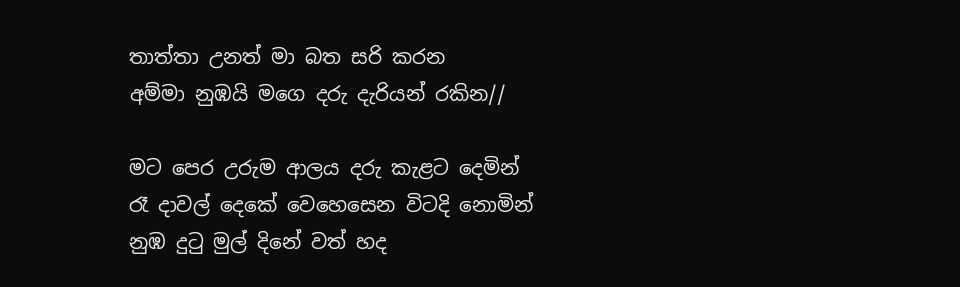තාත්තා උනත් මා බත සරි කරන
අම්මා නුඹයි මගෙ දරු දැරියන් රකින//

මට පෙර උරුම ආලය දරු කැළට දෙමින්
රෑ දාවල් දෙකේ වෙහෙසෙන විටදි නොමින්
නුඹ දුටු මුල් දිනේ වත් හද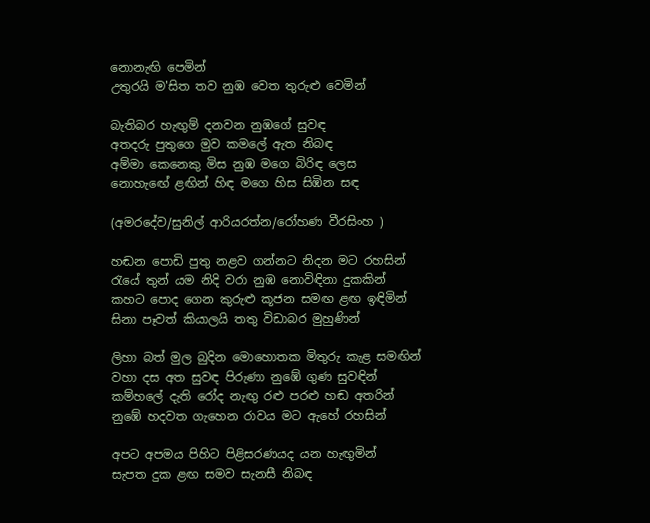නොනැඟි පෙමින්
උතුරයි ම'සිත තව නුඹ වෙත තුරුළු වෙමින්

බැතිබර හැඟුම් දනවන නුඹගේ සුවඳ
අතදරු පුතුගෙ මුව කමලේ ඇත නිබඳ
අම්මා කෙනෙකු මිස නුඹ මගෙ බිරිඳ ලෙස
නොහැඟේ ළඟින් හිඳ මගෙ හිස සිඹින සඳ

(අමරදේව/සුනිල් ආරියරත්න/රෝහණ වීරසිංහ )

හඬන පොඩි පුතු නළව ගන්නට නිදන මට රහසින්
රැයේ තුන් යම නිදි වරා නුඹ නොවිඳිනා දුකකින්
කහට පොද ගෙන කුරුළු කූජන සමඟ ළඟ ඉඳිමින්
සිනා පෑවත් කියාලයි තතු විඩාබර මුහුණින්

ලිහා බත් මුල බුදින මොහොතක මිතුරු කැළ සමඟින්
වහා දස අත සුවඳ පිරුණා නුඹේ ගුණ සුවඳින්
කම්හලේ දැති රෝද නැඟු රළු පරළු හඬ අතරින්
නුඹේ හදවත ගැහෙන රාවය මට ඇහේ රහසින්

අපට අපමය පිහිට පිළිසරණයද යන හැඟුමින්
සැපත දුක ළඟ සමව සැනසී නිබඳ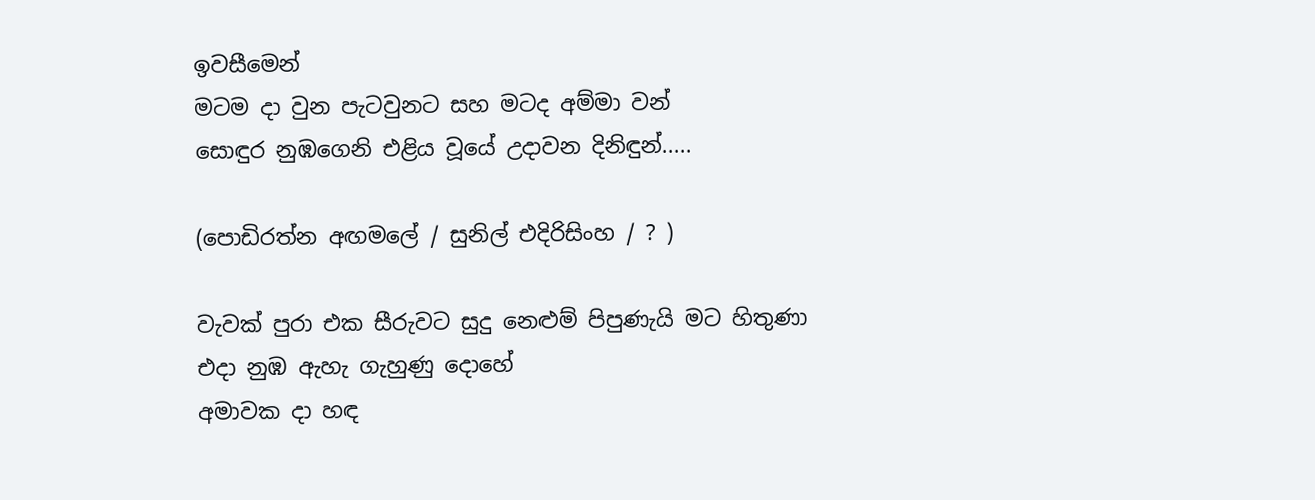ඉවසීමෙන්
මටම දා වුන පැටවුනට සහ මටද අම්මා වන්
සොඳුර නුඹගෙනි එළිය වූයේ උදාවන දිනිඳුන්.....

(පොඩිරත්න අඟමලේ / සුනිල් එදිරිසිංහ / ? )

වැවක් පුරා එක සීරුවට සුදු නෙළුම් පිපුණැයි මට හිතුණා
එදා නුඹ ඇහැ ගැහුණු දොහේ
අමාවක දා හඳ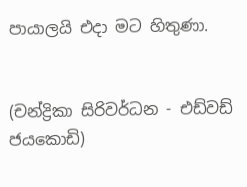පායාලයි එදා මට හිතුණා.


(චන්ද්‍රිකා සිරිවර්ධන - එඩ්වඩ් ජයකොඩි)